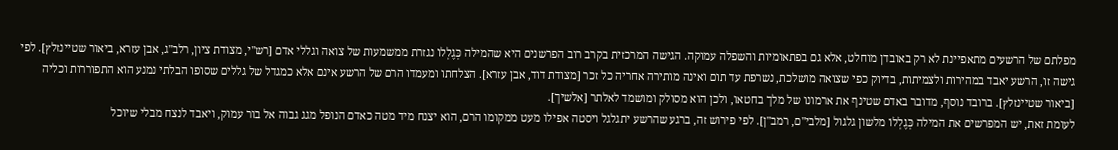מפלתם של הרשעים מתאפיינת לא רק באובדן מוחלט, אלא גם בפתאומיות והשפלה עמוקה. הגישה המרכזית בקרב רוב הפרשנים היא שהמילה כְּגֶלְלוֹ נגזרת ממשמעות של צואה וגללי אדם [רש"י, מצודת ציון, רלב"ג, אבן עזרא, ביאור שטיינזלץ]. לפי גישה זו, הרשע יאבד במהירות ולצמיתות, בדיוק כפי שצואה מושלכת, נשרפת עד תום ואינה מותירה אחריה כל זכר [מצודת דוד, אבן עזרא]. הצלחתו ומעמדו הרם של הרשע אינם אלא כמגדל של גללים שסופו הבלתי נמנע הוא התפוררות וכליה [ביאור שטיינזלץ]. ברובד נוסף, מדובר באדם שטינף את ארמונו של מלך בחטאו, ולכן הוא מסולק ומושמד לאלתר [אלשיך].
לעומת זאת, יש המפרשים את המילה כְּגֶלְלוֹ מלשון גלגול [מלבי"ם, רמב"ן]. לפי פירוש זה, ברגע שהרשע יתגלגל ויסטה אפילו מעט ממקומו הרם, הוא יצנח מיד מטה כאדם הנופל מגג גבוה אל בור עמוק, ויאבד לנצח מבלי שיוכל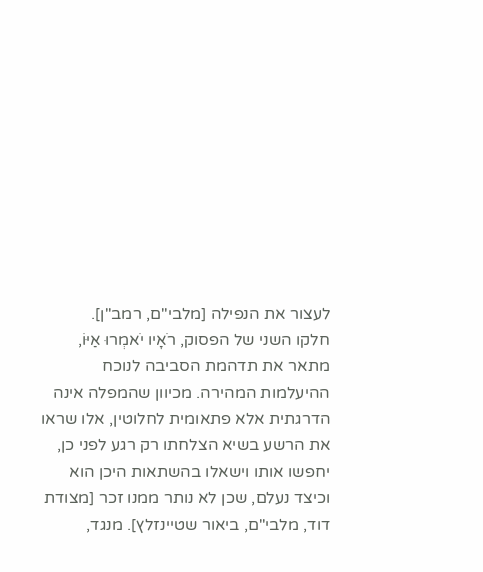לעצור את הנפילה [מלבי"ם, רמב"ן].
חלקו השני של הפסוק, רֹאָיו יֹאמְרוּ אַיּוֹ, מתאר את תדהמת הסביבה לנוכח ההיעלמות המהירה. מכיוון שהמפלה אינה הדרגתית אלא פתאומית לחלוטין, אלו שראו את הרשע בשיא הצלחתו רק רגע לפני כן, יחפשו אותו וישאלו בהשתאות היכן הוא וכיצד נעלם, שכן לא נותר ממנו זכר [מצודת דוד, מלבי"ם, ביאור שטיינזלץ]. מנגד,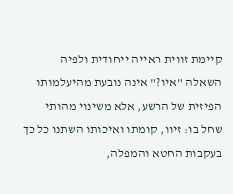קיימת זווית ראייה ייחודית ולפיה השאלה "איו?" אינה נובעת מהיעלמותו הפיזית של הרשע, אלא משינוי מהותי שחל בו: זיוו, קומתו ואיכותו השתנו כל כך בעקבות החטא והמפלה,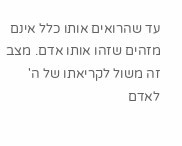עד שהרואים אותו כלל אינם מזהים שזהו אותו אדם. מצב זה משול לקריאתו של ה' לאדם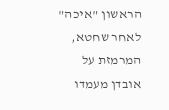הראשון "איכה" לאחר שחטא, המרמזת על אובדן מעמדו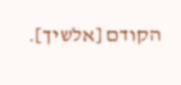הקודם [אלשיך].